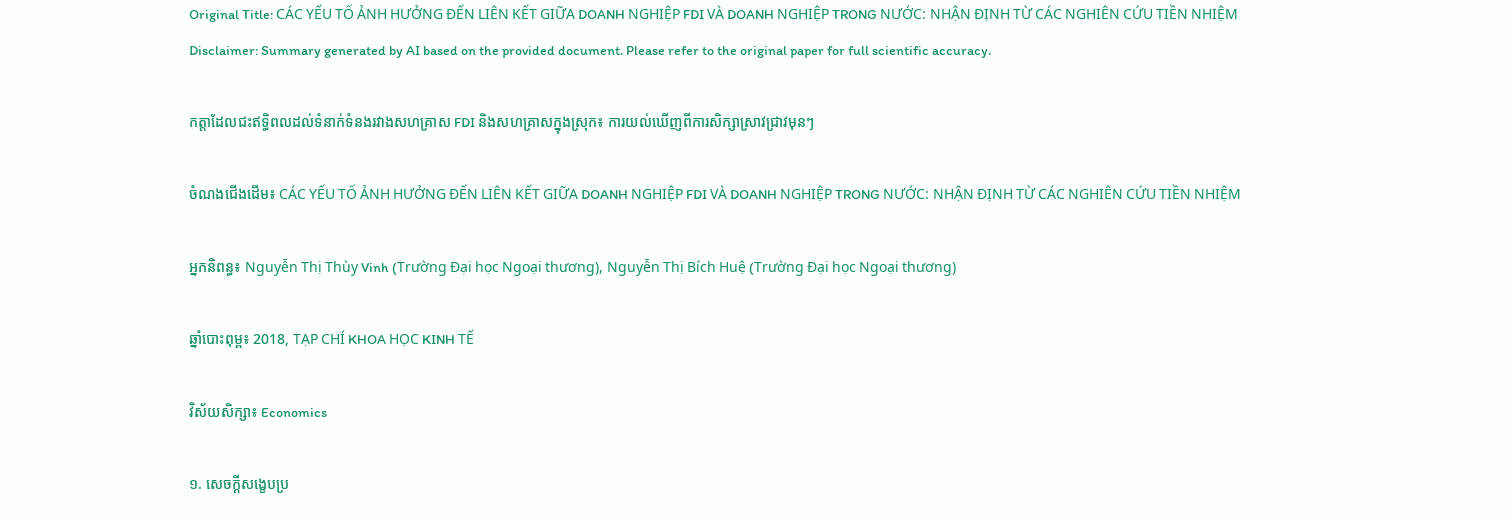Original Title: CÁC YẾU TỐ ẢNH HƯỞNG ĐẾN LIÊN KẾT GIỮA DOANH NGHIỆP FDI VÀ DOANH NGHIỆP TRONG NƯỚC: NHẬN ĐỊNH TỪ CÁC NGHIÊN CỨU TIỀN NHIỆM
Disclaimer: Summary generated by AI based on the provided document. Please refer to the original paper for full scientific accuracy.

កត្តាដែលជះឥទ្ធិពលដល់ទំនាក់ទំនងរវាងសហគ្រាស FDI និងសហគ្រាសក្នុងស្រុក៖ ការយល់ឃើញពីការសិក្សាស្រាវជ្រាវមុនៗ

ចំណងជើងដើម៖ CÁC YẾU TỐ ẢNH HƯỞNG ĐẾN LIÊN KẾT GIỮA DOANH NGHIỆP FDI VÀ DOANH NGHIỆP TRONG NƯỚC: NHẬN ĐỊNH TỪ CÁC NGHIÊN CỨU TIỀN NHIỆM

អ្នកនិពន្ធ៖ Nguyễn Thị Thùy Vinh (Trường Đại học Ngoại thương), Nguyễn Thị Bích Huệ (Trường Đại học Ngoại thương)

ឆ្នាំបោះពុម្ព៖ 2018, TẠP CHÍ KHOA HỌC KINH TẾ

វិស័យសិក្សា៖ Economics

១. សេចក្តីសង្ខេបប្រ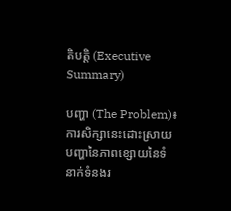តិបត្តិ (Executive Summary)

បញ្ហា (The Problem)៖ ការសិក្សានេះដោះស្រាយបញ្ហានៃភាពខ្សោយនៃទំនាក់ទំនងរ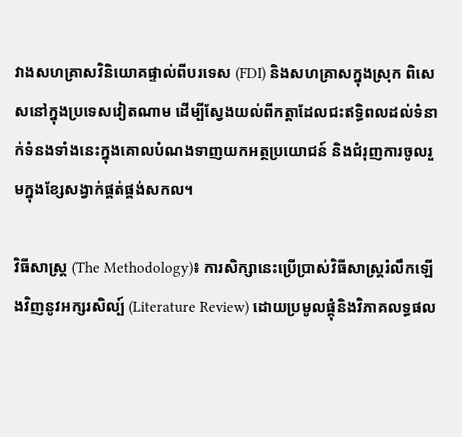វាងសហគ្រាសវិនិយោគផ្ទាល់ពីបរទេស (FDI) និងសហគ្រាសក្នុងស្រុក ពិសេសនៅក្នុងប្រទេសវៀតណាម ដើម្បីស្វែងយល់ពីកត្តាដែលជះឥទ្ធិពលដល់ទំនាក់ទំនងទាំងនេះក្នុងគោលបំណងទាញយកអត្ថប្រយោជន៍ និងជំរុញការចូលរួមក្នុងខ្សែសង្វាក់ផ្គត់ផ្គង់សកល។

វិធីសាស្ត្រ (The Methodology)៖ ការសិក្សានេះប្រើប្រាស់វិធីសាស្ត្ររំលឹកឡើងវិញនូវអក្សរសិល្ប៍ (Literature Review) ដោយប្រមូលផ្តុំនិងវិភាគលទ្ធផល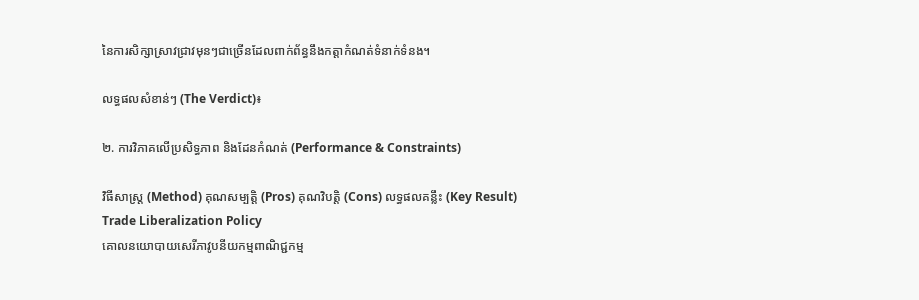នៃការសិក្សាស្រាវជ្រាវមុនៗជាច្រើនដែលពាក់ព័ន្ធនឹងកត្តាកំណត់ទំនាក់ទំនង។

លទ្ធផលសំខាន់ៗ (The Verdict)៖

២. ការវិភាគលើប្រសិទ្ធភាព និងដែនកំណត់ (Performance & Constraints)

វិធីសាស្ត្រ (Method) គុណសម្បត្តិ (Pros) គុណវិបត្តិ (Cons) លទ្ធផលគន្លឹះ (Key Result)
Trade Liberalization Policy
គោលនយោបាយសេរីភាវូបនីយកម្មពាណិជ្ជកម្ម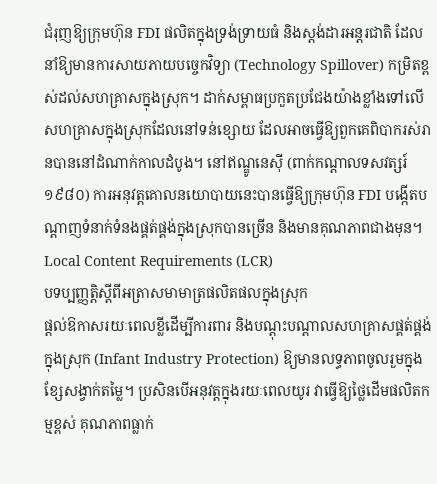ជំរុញឱ្យក្រុមហ៊ុន FDI ផលិតក្នុងទ្រង់ទ្រាយធំ និងស្តង់ដារអន្តរជាតិ ដែលនាំឱ្យមានការសាយភាយបច្ចេកវិទ្យា (Technology Spillover) កម្រិតខ្ពស់ដល់សហគ្រាសក្នុងស្រុក។ ដាក់សម្ពាធប្រកួតប្រជែងយ៉ាងខ្លាំងទៅលើសហគ្រាសក្នុងស្រុកដែលនៅទន់ខ្សោយ ដែលអាចធ្វើឱ្យពួកគេពិបាករស់រានបាននៅដំណាក់កាលដំបូង។ នៅឥណ្ឌូនេស៊ី (ពាក់កណ្តាលទសវត្សរ៍ ១៩៨០) ការអនុវត្តគោលនយោបាយនេះបានធ្វើឱ្យក្រុមហ៊ុន FDI បង្កើតបណ្តាញទំនាក់ទំនងផ្គត់ផ្គង់ក្នុងស្រុកបានច្រើន និងមានគុណភាពជាងមុន។
Local Content Requirements (LCR)
បទប្បញ្ញត្តិស្តីពីអត្រាសមាមាត្រផលិតផលក្នុងស្រុក
ផ្តល់ឱកាសរយៈពេលខ្លីដើម្បីការពារ និងបណ្តុះបណ្តាលសហគ្រាសផ្គត់ផ្គង់ក្នុងស្រុក (Infant Industry Protection) ឱ្យមានលទ្ធភាពចូលរួមក្នុងខ្សែសង្វាក់តម្លៃ។ ប្រសិនបើអនុវត្តក្នុងរយៈពេលយូរ វាធ្វើឱ្យថ្លៃដើមផលិតកម្មខ្ពស់ គុណភាពធ្លាក់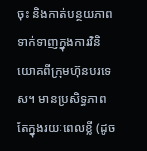ចុះ និងកាត់បន្ថយភាពទាក់ទាញក្នុងការវិនិយោគពីក្រុមហ៊ុនបរទេស។ មានប្រសិទ្ធភាពតែក្នុងរយៈពេលខ្លី (ដូច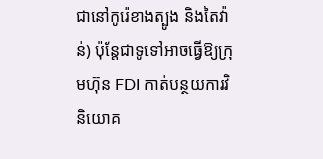ជានៅកូរ៉េខាងត្បូង និងតៃវ៉ាន់) ប៉ុន្តែជាទូទៅអាចធ្វើឱ្យក្រុមហ៊ុន FDI កាត់បន្ថយការវិនិយោគ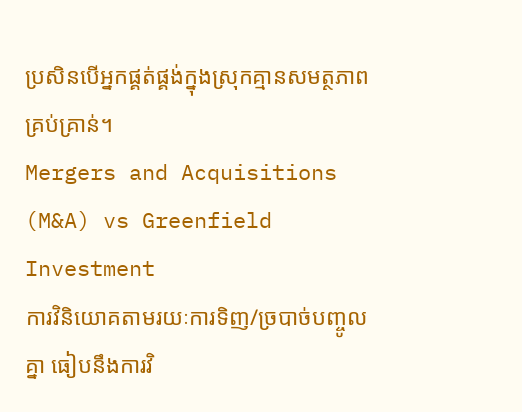ប្រសិនបើអ្នកផ្គត់ផ្គង់ក្នុងស្រុកគ្មានសមត្ថភាពគ្រប់គ្រាន់។
Mergers and Acquisitions (M&A) vs Greenfield Investment
ការវិនិយោគតាមរយៈការទិញ/ច្របាច់បញ្ចូលគ្នា ធៀបនឹងការវិ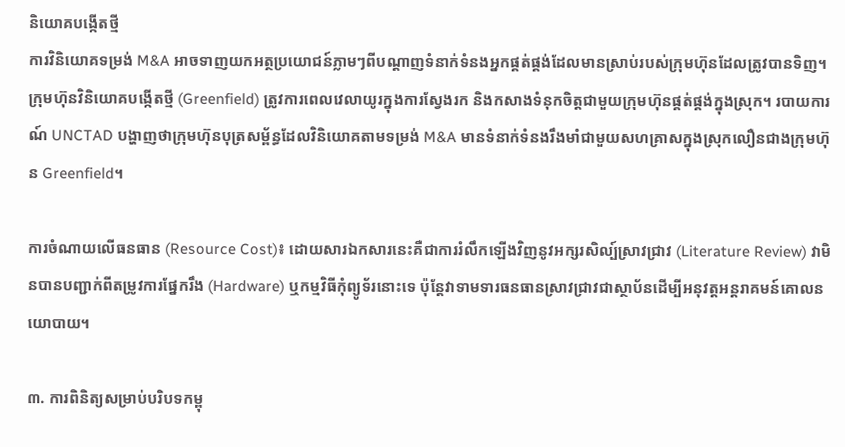និយោគបង្កើតថ្មី
ការវិនិយោគទម្រង់ M&A អាចទាញយកអត្ថប្រយោជន៍ភ្លាមៗពីបណ្តាញទំនាក់ទំនងអ្នកផ្គត់ផ្គង់ដែលមានស្រាប់របស់ក្រុមហ៊ុនដែលត្រូវបានទិញ។ ក្រុមហ៊ុនវិនិយោគបង្កើតថ្មី (Greenfield) ត្រូវការពេលវេលាយូរក្នុងការស្វែងរក និងកសាងទំនុកចិត្តជាមួយក្រុមហ៊ុនផ្គត់ផ្គង់ក្នុងស្រុក។ របាយការណ៍ UNCTAD បង្ហាញថាក្រុមហ៊ុនបុត្រសម្ព័ន្ធដែលវិនិយោគតាមទម្រង់ M&A មានទំនាក់ទំនងរឹងមាំជាមួយសហគ្រាសក្នុងស្រុកលឿនជាងក្រុមហ៊ុន Greenfield។

ការចំណាយលើធនធាន (Resource Cost)៖ ដោយសារឯកសារនេះគឺជាការរំលឹកឡើងវិញនូវអក្សរសិល្ប៍ស្រាវជ្រាវ (Literature Review) វាមិនបានបញ្ជាក់ពីតម្រូវការផ្នែករឹង (Hardware) ឬកម្មវិធីកុំព្យូទ័រនោះទេ ប៉ុន្តែវាទាមទារធនធានស្រាវជ្រាវជាស្ថាប័នដើម្បីអនុវត្តអន្តរាគមន៍គោលនយោបាយ។

៣. ការពិនិត្យសម្រាប់បរិបទកម្ពុ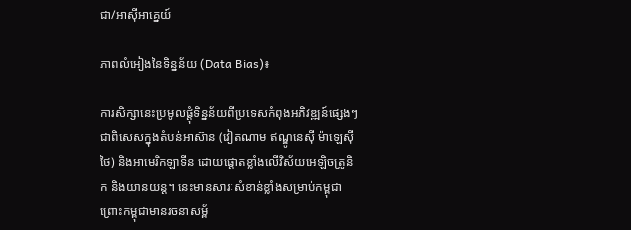ជា/អាស៊ីអាគ្នេយ៍

ភាពលំអៀងនៃទិន្នន័យ (Data Bias)៖

ការសិក្សានេះប្រមូលផ្តុំទិន្នន័យពីប្រទេសកំពុងអភិវឌ្ឍន៍ផ្សេងៗ ជាពិសេសក្នុងតំបន់អាស៊ាន (វៀតណាម ឥណ្ឌូនេស៊ី ម៉ាឡេស៊ី ថៃ) និងអាមេរិកឡាទីន ដោយផ្តោតខ្លាំងលើវិស័យអេឡិចត្រូនិក និងយានយន្ត។ នេះមានសារៈសំខាន់ខ្លាំងសម្រាប់កម្ពុជា ព្រោះកម្ពុជាមានរចនាសម្ព័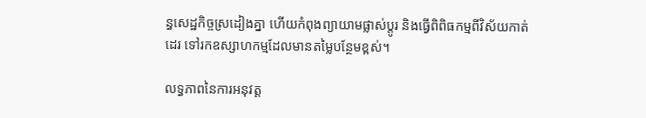ន្ធសេដ្ឋកិច្ចស្រដៀងគ្នា ហើយកំពុងព្យាយាមផ្លាស់ប្តូរ និងធ្វើពិពិធកម្មពីវិស័យកាត់ដេរ ទៅរកឧស្សាហកម្មដែលមានតម្លៃបន្ថែមខ្ពស់។

លទ្ធភាពនៃការអនុវត្ត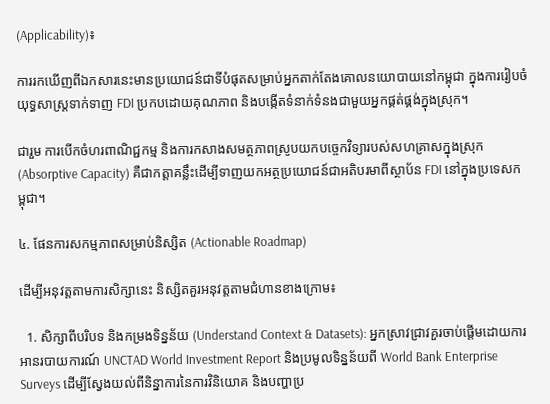(Applicability)៖

ការរកឃើញពីឯកសារនេះមានប្រយោជន៍ជាទីបំផុតសម្រាប់អ្នកតាក់តែងគោលនយោបាយនៅកម្ពុជា ក្នុងការរៀបចំយុទ្ធសាស្ត្រទាក់ទាញ FDI ប្រកបដោយគុណភាព និងបង្កើតទំនាក់ទំនងជាមួយអ្នកផ្គត់ផ្គង់ក្នុងស្រុក។

ជារួម ការបើកចំហរពាណិជ្ជកម្ម និងការកសាងសមត្ថភាពស្រូបយកបច្ចេកវិទ្យារបស់សហគ្រាសក្នុងស្រុក (Absorptive Capacity) គឺជាកត្តាគន្លឹះដើម្បីទាញយកអត្ថប្រយោជន៍ជាអតិបរមាពីស្ថាប័ន FDI នៅក្នុងប្រទេសកម្ពុជា។

៤. ផែនការសកម្មភាពសម្រាប់និស្សិត (Actionable Roadmap)

ដើម្បីអនុវត្តតាមការសិក្សានេះ និស្សិតគួរអនុវត្តតាមជំហានខាងក្រោម៖

  1. សិក្សាពីបរិបទ និងកម្រងទិន្នន័យ (Understand Context & Datasets): អ្នកស្រាវជ្រាវគួរចាប់ផ្តើមដោយការអានរបាយការណ៍ UNCTAD World Investment Report និងប្រមូលទិន្នន័យពី World Bank Enterprise Surveys ដើម្បីស្វែងយល់ពីនិន្នាការនៃការវិនិយោគ និងបញ្ហាប្រ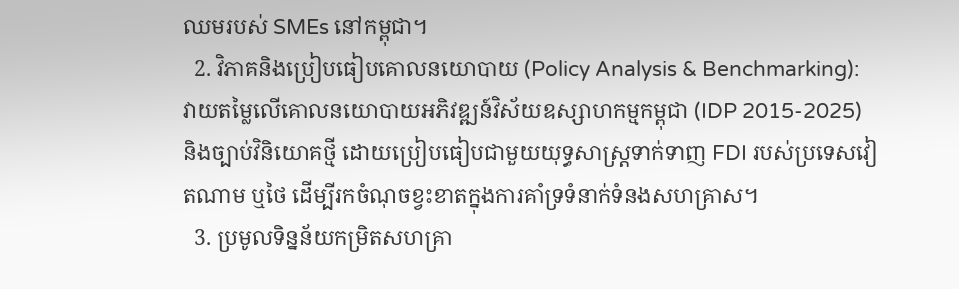ឈមរបស់ SMEs នៅកម្ពុជា។
  2. វិភាគនិងប្រៀបធៀបគោលនយោបាយ (Policy Analysis & Benchmarking): វាយតម្លៃលើគោលនយោបាយអភិវឌ្ឍន៍វិស័យឧស្សាហកម្មកម្ពុជា (IDP 2015-2025) និងច្បាប់វិនិយោគថ្មី ដោយប្រៀបធៀបជាមួយយុទ្ធសាស្ត្រទាក់ទាញ FDI របស់ប្រទេសវៀតណាម ឬថៃ ដើម្បីរកចំណុចខ្វះខាតក្នុងការគាំទ្រទំនាក់ទំនងសហគ្រាស។
  3. ប្រមូលទិន្នន័យកម្រិតសហគ្រា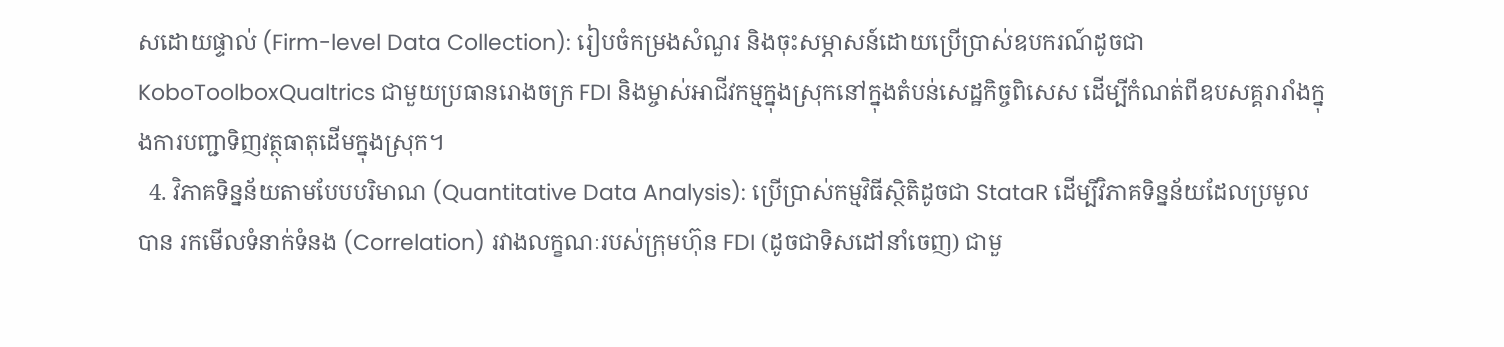សដោយផ្ទាល់ (Firm-level Data Collection): រៀបចំកម្រងសំណួរ និងចុះសម្ភាសន៍ដោយប្រើប្រាស់ឧបករណ៍ដូចជា KoboToolboxQualtrics ជាមួយប្រធានរោងចក្រ FDI និងម្ចាស់អាជីវកម្មក្នុងស្រុកនៅក្នុងតំបន់សេដ្ឋកិច្ចពិសេស ដើម្បីកំណត់ពីឧបសគ្គរារាំងក្នុងការបញ្ជាទិញវត្ថុធាតុដើមក្នុងស្រុក។
  4. វិភាគទិន្នន័យតាមបែបបរិមាណ (Quantitative Data Analysis): ប្រើប្រាស់កម្មវិធីស្ថិតិដូចជា StataR ដើម្បីវិភាគទិន្នន័យដែលប្រមូលបាន រកមើលទំនាក់ទំនង (Correlation) រវាងលក្ខណៈរបស់ក្រុមហ៊ុន FDI (ដូចជាទិសដៅនាំចេញ) ជាមួ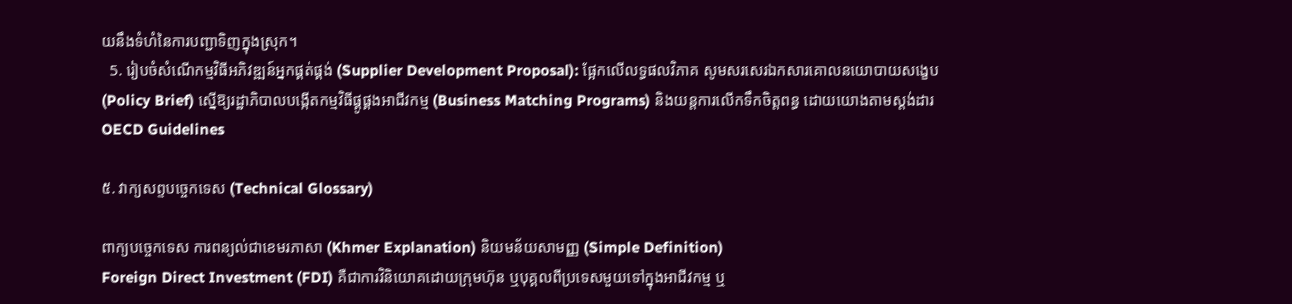យនឹងទំហំនៃការបញ្ជាទិញក្នុងស្រុក។
  5. រៀបចំសំណើកម្មវិធីអភិវឌ្ឍន៍អ្នកផ្គត់ផ្គង់ (Supplier Development Proposal): ផ្អែកលើលទ្ធផលវិភាគ សូមសរសេរឯកសារគោលនយោបាយសង្ខេប (Policy Brief) ស្នើឱ្យរដ្ឋាភិបាលបង្កើតកម្មវិធីផ្គូផ្គងអាជីវកម្ម (Business Matching Programs) និងយន្តការលើកទឹកចិត្តពន្ធ ដោយយោងតាមស្តង់ដារ OECD Guidelines

៥. វាក្យសព្ទបច្ចេកទេស (Technical Glossary)

ពាក្យបច្ចេកទេស ការពន្យល់ជាខេមរភាសា (Khmer Explanation) និយមន័យសាមញ្ញ (Simple Definition)
Foreign Direct Investment (FDI) គឺជាការវិនិយោគដោយក្រុមហ៊ុន ឬបុគ្គលពីប្រទេសមួយទៅក្នុងអាជីវកម្ម ឬ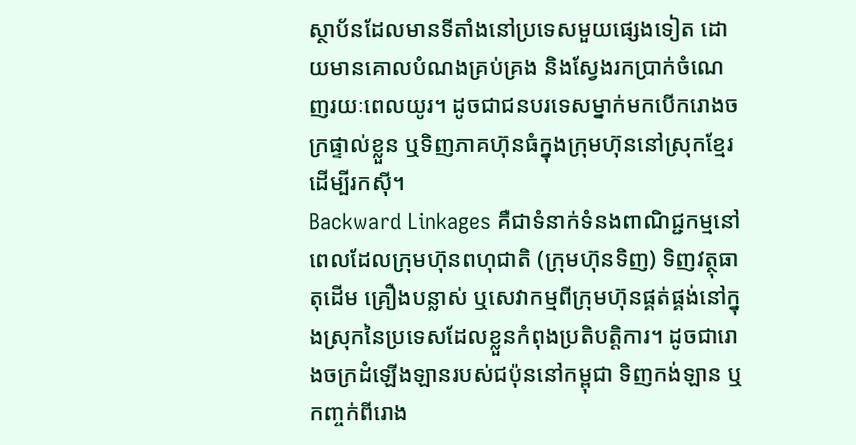ស្ថាប័នដែលមានទីតាំងនៅប្រទេសមួយផ្សេងទៀត ដោយមានគោលបំណងគ្រប់គ្រង និងស្វែងរកប្រាក់ចំណេញរយៈពេលយូរ។ ដូចជាជនបរទេសម្នាក់មកបើករោងចក្រផ្ទាល់ខ្លួន ឬទិញភាគហ៊ុនធំក្នុងក្រុមហ៊ុននៅស្រុកខ្មែរ ដើម្បីរកស៊ី។
Backward Linkages គឺជាទំនាក់ទំនងពាណិជ្ជកម្មនៅពេលដែលក្រុមហ៊ុនពហុជាតិ (ក្រុមហ៊ុនទិញ) ទិញវត្ថុធាតុដើម គ្រឿងបន្លាស់ ឬសេវាកម្មពីក្រុមហ៊ុនផ្គត់ផ្គង់នៅក្នុងស្រុកនៃប្រទេសដែលខ្លួនកំពុងប្រតិបត្តិការ។ ដូចជារោងចក្រដំឡើងឡានរបស់ជប៉ុននៅកម្ពុជា ទិញកង់ឡាន ឬកញ្ចក់ពីរោង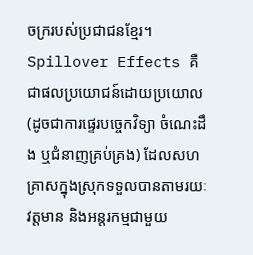ចក្ររបស់ប្រជាជនខ្មែរ។
Spillover Effects គឺជាផលប្រយោជន៍ដោយប្រយោល (ដូចជាការផ្ទេរបច្ចេកវិទ្យា ចំណេះដឹង ឬជំនាញគ្រប់គ្រង) ដែលសហគ្រាសក្នុងស្រុកទទួលបានតាមរយៈវត្តមាន និងអន្តរកម្មជាមួយ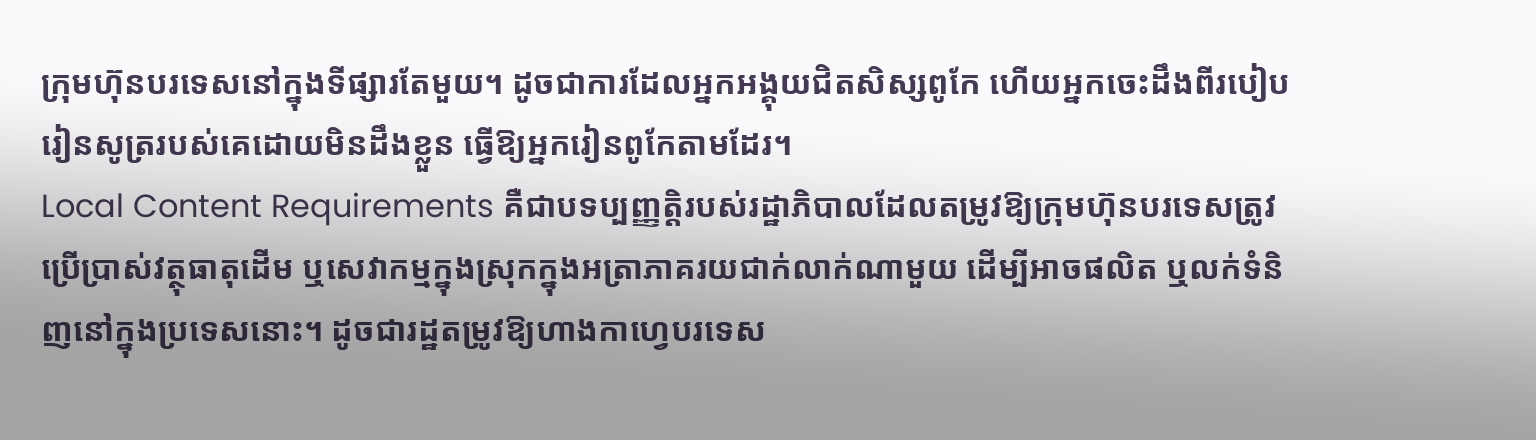ក្រុមហ៊ុនបរទេសនៅក្នុងទីផ្សារតែមួយ។ ដូចជាការដែលអ្នកអង្គុយជិតសិស្សពូកែ ហើយអ្នកចេះដឹងពីរបៀបរៀនសូត្ររបស់គេដោយមិនដឹងខ្លួន ធ្វើឱ្យអ្នករៀនពូកែតាមដែរ។
Local Content Requirements គឺជាបទប្បញ្ញត្តិរបស់រដ្ឋាភិបាលដែលតម្រូវឱ្យក្រុមហ៊ុនបរទេសត្រូវប្រើប្រាស់វត្ថុធាតុដើម ឬសេវាកម្មក្នុងស្រុកក្នុងអត្រាភាគរយជាក់លាក់ណាមួយ ដើម្បីអាចផលិត ឬលក់ទំនិញនៅក្នុងប្រទេសនោះ។ ដូចជារដ្ឋតម្រូវឱ្យហាងកាហ្វេបរទេស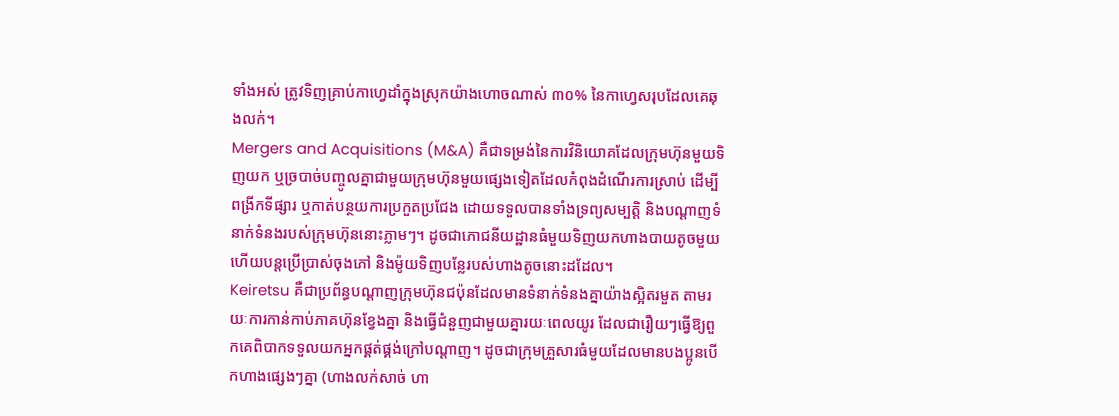ទាំងអស់ ត្រូវទិញគ្រាប់កាហ្វេដាំក្នុងស្រុកយ៉ាងហោចណាស់ ៣០% នៃកាហ្វេសរុបដែលគេឆុងលក់។
Mergers and Acquisitions (M&A) គឺជាទម្រង់នៃការវិនិយោគដែលក្រុមហ៊ុនមួយទិញយក ឬច្របាច់បញ្ចូលគ្នាជាមួយក្រុមហ៊ុនមួយផ្សេងទៀតដែលកំពុងដំណើរការស្រាប់ ដើម្បីពង្រីកទីផ្សារ ឬកាត់បន្ថយការប្រកួតប្រជែង ដោយទទួលបានទាំងទ្រព្យសម្បត្តិ និងបណ្តាញទំនាក់ទំនងរបស់ក្រុមហ៊ុននោះភ្លាមៗ។ ដូចជាភោជនីយដ្ឋានធំមួយទិញយកហាងបាយតូចមួយ ហើយបន្តប្រើប្រាស់ចុងភៅ និងម៉ូយទិញបន្លែរបស់ហាងតូចនោះដដែល។
Keiretsu គឺជាប្រព័ន្ធបណ្តាញក្រុមហ៊ុនជប៉ុនដែលមានទំនាក់ទំនងគ្នាយ៉ាងស្អិតរមួត តាមរយៈការកាន់កាប់ភាគហ៊ុនខ្វែងគ្នា និងធ្វើជំនួញជាមួយគ្នារយៈពេលយូរ ដែលជារឿយៗធ្វើឱ្យពួកគេពិបាកទទួលយកអ្នកផ្គត់ផ្គង់ក្រៅបណ្តាញ។ ដូចជាក្រុមគ្រួសារធំមួយដែលមានបងប្អូនបើកហាងផ្សេងៗគ្នា (ហាងលក់សាច់ ហា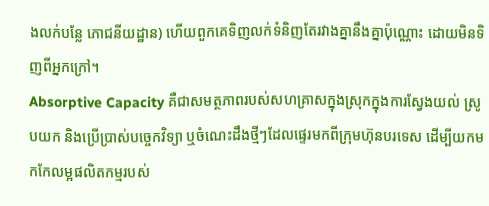ងលក់បន្លែ ភោជនីយដ្ឋាន) ហើយពួកគេទិញលក់ទំនិញតែរវាងគ្នានឹងគ្នាប៉ុណ្ណោះ ដោយមិនទិញពីអ្នកក្រៅ។
Absorptive Capacity គឺជាសមត្ថភាពរបស់សហគ្រាសក្នុងស្រុកក្នុងការស្វែងយល់ ស្រូបយក និងប្រើប្រាស់បច្ចេកវិទ្យា ឬចំណេះដឹងថ្មីៗដែលផ្ទេរមកពីក្រុមហ៊ុនបរទេស ដើម្បីយកមកកែលម្អផលិតកម្មរបស់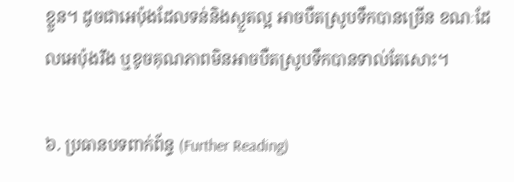ខ្លួន។ ដូចជាអេប៉ុងដែលទន់និងស្ងួតល្អ អាចបឺតស្រូបទឹកបានច្រើន ខណៈដែលអេប៉ុងរឹង ឬខូចគុណភាពមិនអាចបឺតស្រូបទឹកបានទាល់តែសោះ។

៦. ប្រធានបទពាក់ព័ន្ធ (Further Reading)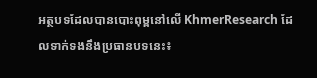អត្ថបទដែលបានបោះពុម្ពនៅលើ KhmerResearch ដែលទាក់ទងនឹងប្រធានបទនេះ៖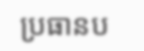ប្រធានប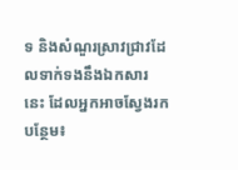ទ និងសំណួរស្រាវជ្រាវដែលទាក់ទងនឹងឯកសារនេះ ដែលអ្នកអាចស្វែងរកបន្ថែម៖